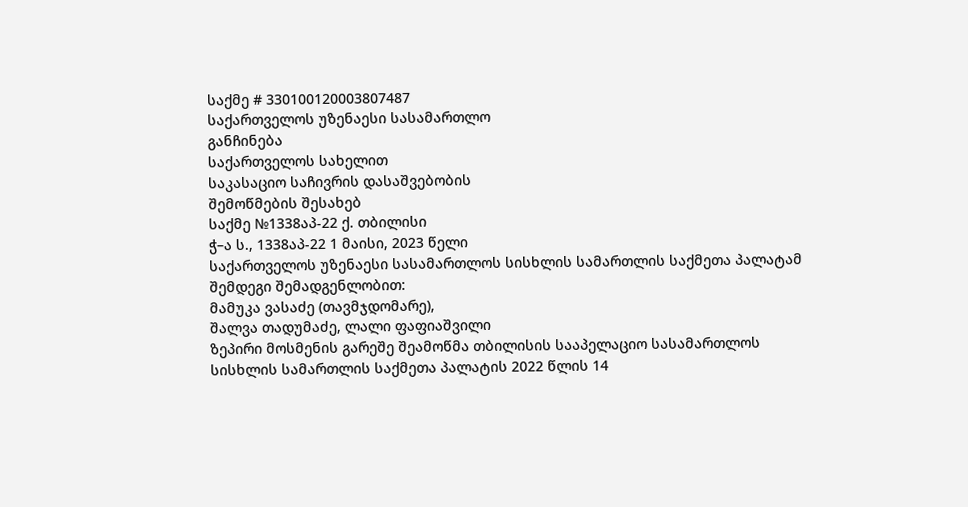საქმე # 330100120003807487
საქართველოს უზენაესი სასამართლო
განჩინება
საქართველოს სახელით
საკასაციო საჩივრის დასაშვებობის
შემოწმების შესახებ
საქმე №1338აპ-22 ქ. თბილისი
ჭ–ა ს., 1338აპ-22 1 მაისი, 2023 წელი
საქართველოს უზენაესი სასამართლოს სისხლის სამართლის საქმეთა პალატამ შემდეგი შემადგენლობით:
მამუკა ვასაძე (თავმჯდომარე),
შალვა თადუმაძე, ლალი ფაფიაშვილი
ზეპირი მოსმენის გარეშე შეამოწმა თბილისის სააპელაციო სასამართლოს სისხლის სამართლის საქმეთა პალატის 2022 წლის 14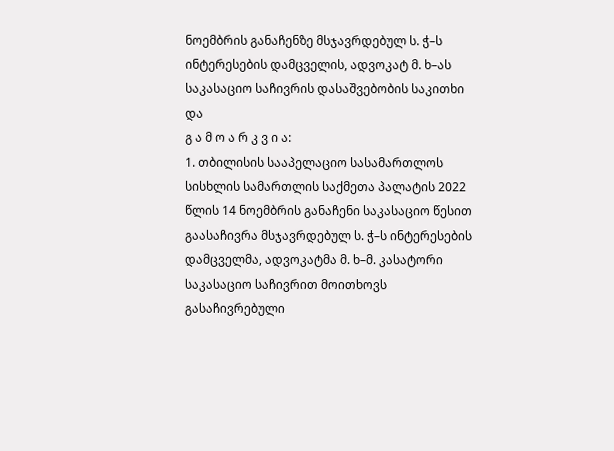ნოემბრის განაჩენზე მსჯავრდებულ ს. ჭ–ს ინტერესების დამცველის, ადვოკატ მ. ხ–ას საკასაციო საჩივრის დასაშვებობის საკითხი და
გ ა მ ო ა რ კ ვ ი ა:
1. თბილისის სააპელაციო სასამართლოს სისხლის სამართლის საქმეთა პალატის 2022 წლის 14 ნოემბრის განაჩენი საკასაციო წესით გაასაჩივრა მსჯავრდებულ ს. ჭ–ს ინტერესების დამცველმა, ადვოკატმა მ. ხ–მ. კასატორი საკასაციო საჩივრით მოითხოვს გასაჩივრებული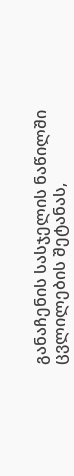განაჩენის სასჯელის ნაწილში ცვლილების შეტანას,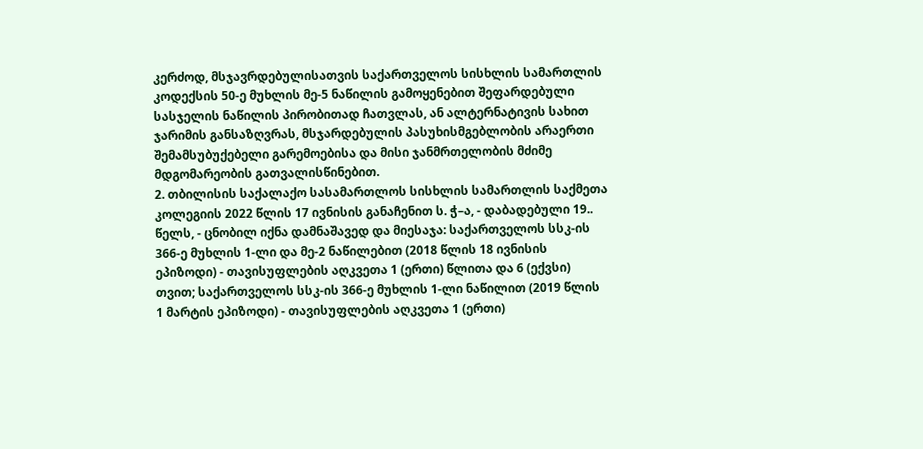კერძოდ, მსჯავრდებულისათვის საქართველოს სისხლის სამართლის კოდექსის 50-ე მუხლის მე-5 ნაწილის გამოყენებით შეფარდებული სასჯელის ნაწილის პირობითად ჩათვლას, ან ალტერნატივის სახით ჯარიმის განსაზღვრას, მსჯარდებულის პასუხისმგებლობის არაერთი შემამსუბუქებელი გარემოებისა და მისი ჯანმრთელობის მძიმე მდგომარეობის გათვალისწინებით.
2. თბილისის საქალაქო სასამართლოს სისხლის სამართლის საქმეთა კოლეგიის 2022 წლის 17 ივნისის განაჩენით ს. ჭ–ა, - დაბადებული 19.. წელს, - ცნობილ იქნა დამნაშავედ და მიესაჯა: საქართველოს სსკ-ის 366-ე მუხლის 1-ლი და მე-2 ნაწილებით (2018 წლის 18 ივნისის ეპიზოდი) - თავისუფლების აღკვეთა 1 (ერთი) წლითა და 6 (ექვსი) თვით; საქართველოს სსკ-ის 366-ე მუხლის 1-ლი ნაწილით (2019 წლის 1 მარტის ეპიზოდი) - თავისუფლების აღკვეთა 1 (ერთი)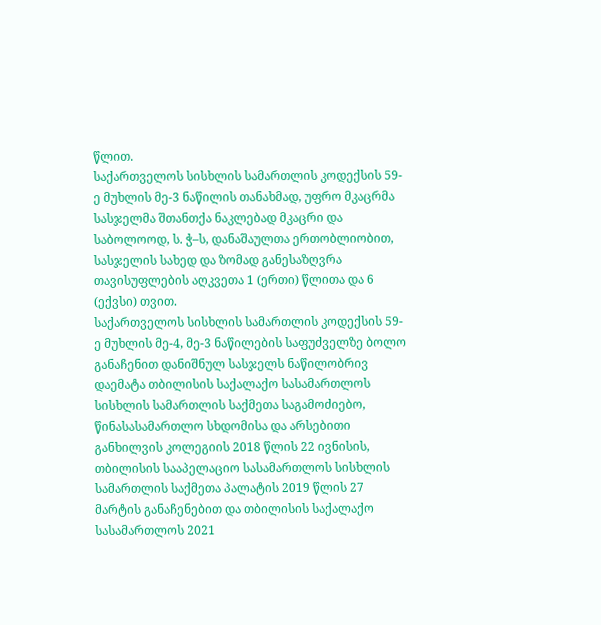წლით.
საქართველოს სისხლის სამართლის კოდექსის 59-ე მუხლის მე-3 ნაწილის თანახმად, უფრო მკაცრმა სასჯელმა შთანთქა ნაკლებად მკაცრი და საბოლოოდ, ს. ჭ–ს, დანაშაულთა ერთობლიობით, სასჯელის სახედ და ზომად განესაზღვრა თავისუფლების აღკვეთა 1 (ერთი) წლითა და 6 (ექვსი) თვით.
საქართველოს სისხლის სამართლის კოდექსის 59-ე მუხლის მე-4, მე-3 ნაწილების საფუძველზე ბოლო განაჩენით დანიშნულ სასჯელს ნაწილობრივ დაემატა თბილისის საქალაქო სასამართლოს სისხლის სამართლის საქმეთა საგამოძიებო, წინასასამართლო სხდომისა და არსებითი განხილვის კოლეგიის 2018 წლის 22 ივნისის, თბილისის სააპელაციო სასამართლოს სისხლის სამართლის საქმეთა პალატის 2019 წლის 27 მარტის განაჩენებით და თბილისის საქალაქო სასამართლოს 2021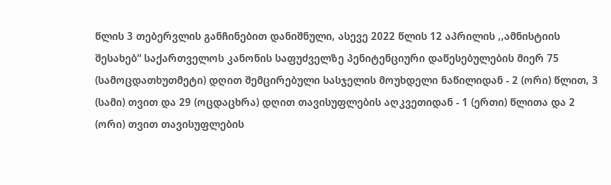წლის 3 თებერვლის განჩინებით დანიშნული, ასევე 2022 წლის 12 აპრილის ,,ამნისტიის შესახებ“ საქართველოს კანონის საფუძველზე პენიტენციური დაწესებულების მიერ 75 (სამოცდათხუთმეტი) დღით შემცირებული სასჯელის მოუხდელი ნაწილიდან - 2 (ორი) წლით, 3 (სამი) თვით და 29 (ოცდაცხრა) დღით თავისუფლების აღკვეთიდან - 1 (ერთი) წლითა და 2 (ორი) თვით თავისუფლების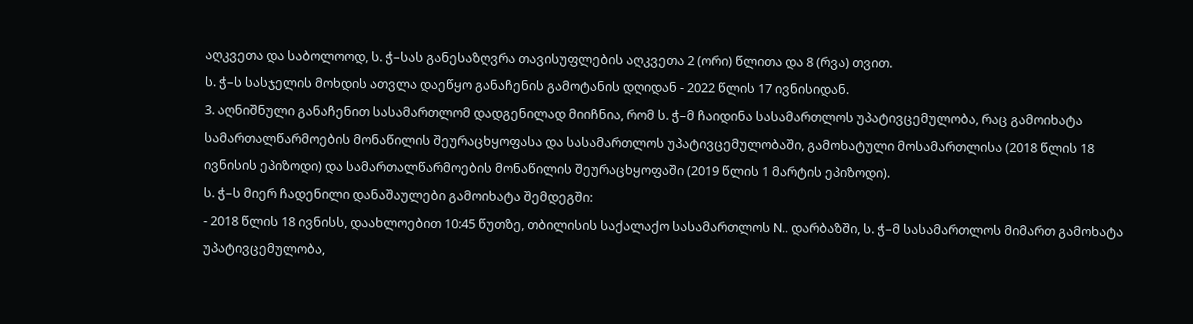აღკვეთა და საბოლოოდ, ს. ჭ–სას განესაზღვრა თავისუფლების აღკვეთა 2 (ორი) წლითა და 8 (რვა) თვით.
ს. ჭ–ს სასჯელის მოხდის ათვლა დაეწყო განაჩენის გამოტანის დღიდან - 2022 წლის 17 ივნისიდან.
3. აღნიშნული განაჩენით სასამართლომ დადგენილად მიიჩნია, რომ ს. ჭ–მ ჩაიდინა სასამართლოს უპატივცემულობა, რაც გამოიხატა სამართალწარმოების მონაწილის შეურაცხყოფასა და სასამართლოს უპატივცემულობაში, გამოხატული მოსამართლისა (2018 წლის 18 ივნისის ეპიზოდი) და სამართალწარმოების მონაწილის შეურაცხყოფაში (2019 წლის 1 მარტის ეპიზოდი).
ს. ჭ–ს მიერ ჩადენილი დანაშაულები გამოიხატა შემდეგში:
- 2018 წლის 18 ივნისს, დაახლოებით 10:45 წუთზე, თბილისის საქალაქო სასამართლოს N.. დარბაზში, ს. ჭ–მ სასამართლოს მიმართ გამოხატა უპატივცემულობა,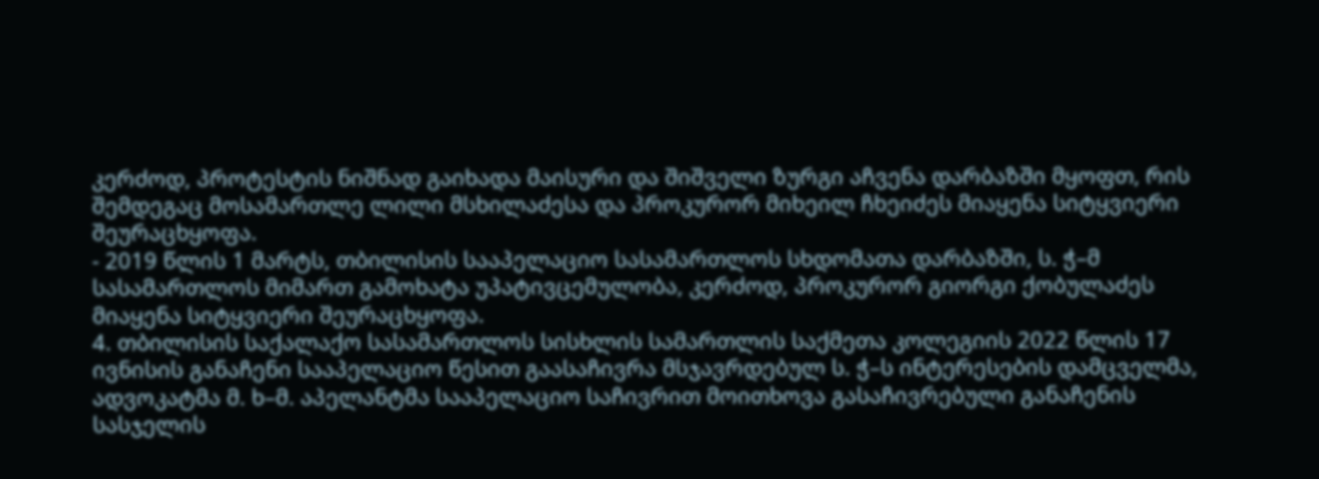კერძოდ, პროტესტის ნიშნად გაიხადა მაისური და შიშველი ზურგი აჩვენა დარბაზში მყოფთ, რის შემდეგაც მოსამართლე ლილი მსხილაძესა და პროკურორ მიხეილ ჩხეიძეს მიაყენა სიტყვიერი შეურაცხყოფა.
- 2019 წლის 1 მარტს, თბილისის სააპელაციო სასამართლოს სხდომათა დარბაზში, ს. ჭ–მ სასამართლოს მიმართ გამოხატა უპატივცემულობა, კერძოდ, პროკურორ გიორგი ქობულაძეს მიაყენა სიტყვიერი შეურაცხყოფა.
4. თბილისის საქალაქო სასამართლოს სისხლის სამართლის საქმეთა კოლეგიის 2022 წლის 17 ივნისის განაჩენი სააპელაციო წესით გაასაჩივრა მსჯავრდებულ ს. ჭ–ს ინტერესების დამცველმა, ადვოკატმა მ. ხ–მ. აპელანტმა სააპელაციო საჩივრით მოითხოვა გასაჩივრებული განაჩენის სასჯელის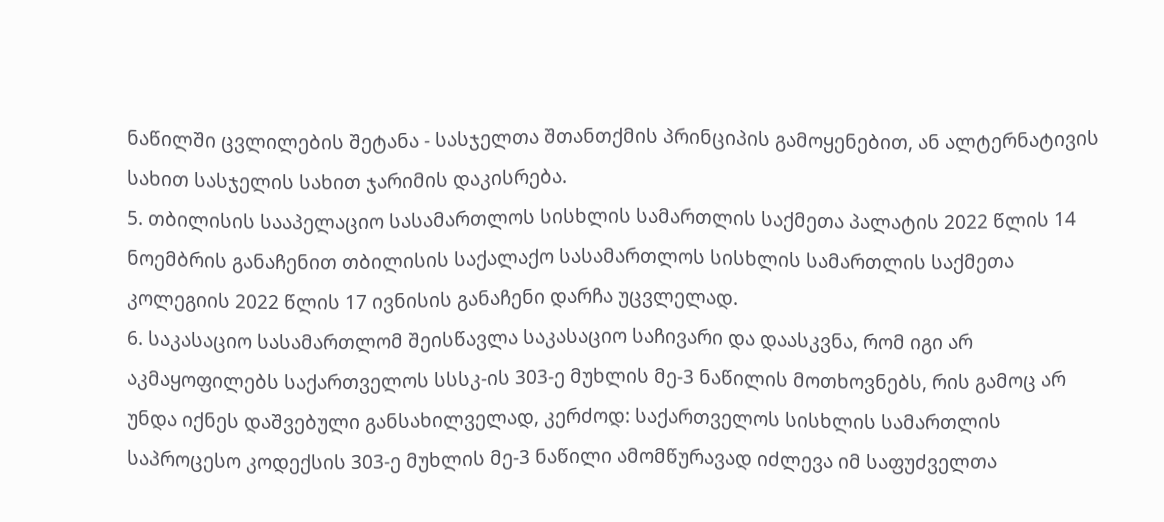ნაწილში ცვლილების შეტანა - სასჯელთა შთანთქმის პრინციპის გამოყენებით, ან ალტერნატივის სახით სასჯელის სახით ჯარიმის დაკისრება.
5. თბილისის სააპელაციო სასამართლოს სისხლის სამართლის საქმეთა პალატის 2022 წლის 14 ნოემბრის განაჩენით თბილისის საქალაქო სასამართლოს სისხლის სამართლის საქმეთა კოლეგიის 2022 წლის 17 ივნისის განაჩენი დარჩა უცვლელად.
6. საკასაციო სასამართლომ შეისწავლა საკასაციო საჩივარი და დაასკვნა, რომ იგი არ აკმაყოფილებს საქართველოს სსსკ-ის 303-ე მუხლის მე-3 ნაწილის მოთხოვნებს, რის გამოც არ უნდა იქნეს დაშვებული განსახილველად, კერძოდ: საქართველოს სისხლის სამართლის საპროცესო კოდექსის 303-ე მუხლის მე-3 ნაწილი ამომწურავად იძლევა იმ საფუძველთა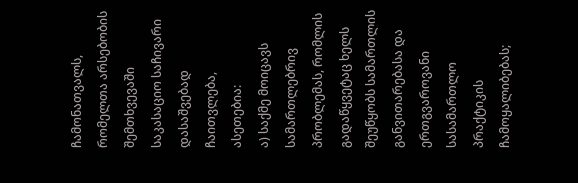ჩამონათვალს, რომელთა არსებობის შემთხვევაში საკასაციო საჩივარი დასაშვებად ჩაითვლება, ასეთებია:
ა) საქმე მოიცავს სამართლებრივ პრობლემას, რომლის გადაწყვეტაც ხელს შეუწყობს სამართლის განვითარებასა და ერთგვაროვანი სასამართლო პრაქტიკის ჩამოყალიბებას;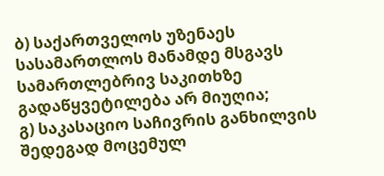ბ) საქართველოს უზენაეს სასამართლოს მანამდე მსგავს სამართლებრივ საკითხზე გადაწყვეტილება არ მიუღია;
გ) საკასაციო საჩივრის განხილვის შედეგად მოცემულ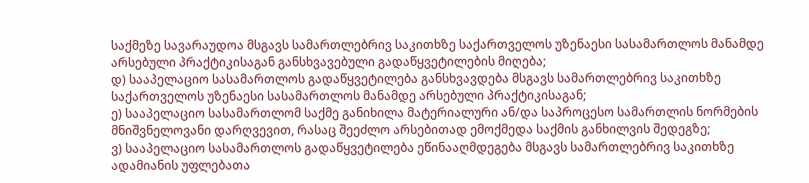საქმეზე სავარაუდოა მსგავს სამართლებრივ საკითხზე საქართველოს უზენაესი სასამართლოს მანამდე არსებული პრაქტიკისაგან განსხვავებული გადაწყვეტილების მიღება;
დ) სააპელაციო სასამართლოს გადაწყვეტილება განსხვავდება მსგავს სამართლებრივ საკითხზე საქართველოს უზენაესი სასამართლოს მანამდე არსებული პრაქტიკისაგან;
ე) სააპელაციო სასამართლომ საქმე განიხილა მატერიალური ან/და საპროცესო სამართლის ნორმების მნიშვნელოვანი დარღვევით, რასაც შეეძლო არსებითად ემოქმედა საქმის განხილვის შედეგზე;
ვ) სააპელაციო სასამართლოს გადაწყვეტილება ეწინააღმდეგება მსგავს სამართლებრივ საკითხზე ადამიანის უფლებათა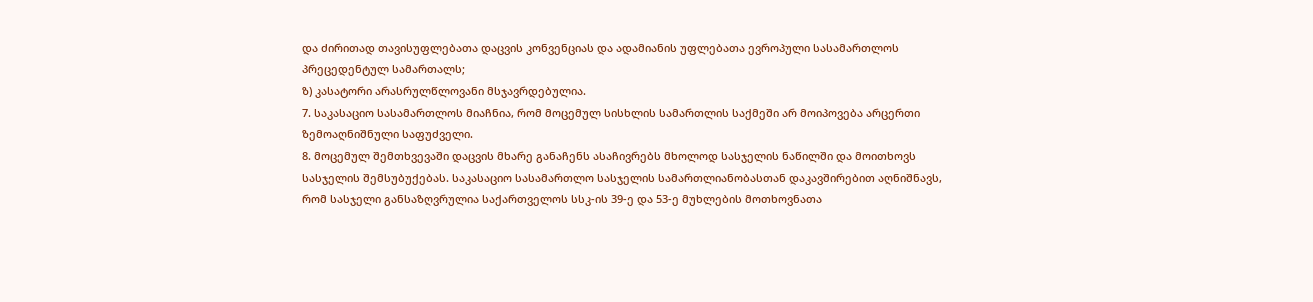და ძირითად თავისუფლებათა დაცვის კონვენციას და ადამიანის უფლებათა ევროპული სასამართლოს პრეცედენტულ სამართალს;
ზ) კასატორი არასრულწლოვანი მსჯავრდებულია.
7. საკასაციო სასამართლოს მიაჩნია, რომ მოცემულ სისხლის სამართლის საქმეში არ მოიპოვება არცერთი ზემოაღნიშნული საფუძველი.
8. მოცემულ შემთხვევაში დაცვის მხარე განაჩენს ასაჩივრებს მხოლოდ სასჯელის ნაწილში და მოითხოვს სასჯელის შემსუბუქებას. საკასაციო სასამართლო სასჯელის სამართლიანობასთან დაკავშირებით აღნიშნავს, რომ სასჯელი განსაზღვრულია საქართველოს სსკ-ის 39-ე და 53-ე მუხლების მოთხოვნათა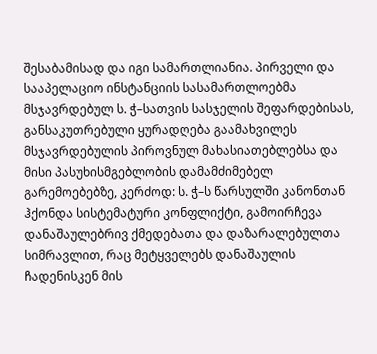შესაბამისად და იგი სამართლიანია. პირველი და სააპელაციო ინსტანციის სასამართლოებმა მსჯავრდებულ ს. ჭ–სათვის სასჯელის შეფარდებისას, განსაკუთრებული ყურადღება გაამახვილეს მსჯავრდებულის პიროვნულ მახასიათებლებსა და მისი პასუხისმგებლობის დამამძიმებელ გარემოებებზე, კერძოდ: ს. ჭ–ს წარსულში კანონთან ჰქონდა სისტემატური კონფლიქტი, გამოირჩევა დანაშაულებრივ ქმედებათა და დაზარალებულთა სიმრავლით, რაც მეტყველებს დანაშაულის ჩადენისკენ მის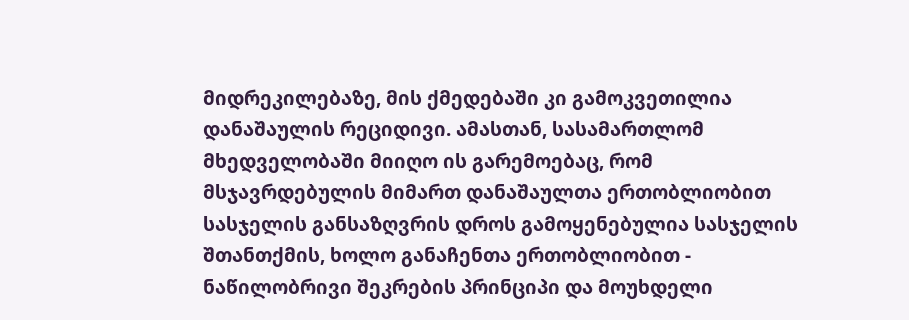მიდრეკილებაზე, მის ქმედებაში კი გამოკვეთილია დანაშაულის რეციდივი. ამასთან, სასამართლომ მხედველობაში მიიღო ის გარემოებაც, რომ მსჯავრდებულის მიმართ დანაშაულთა ერთობლიობით სასჯელის განსაზღვრის დროს გამოყენებულია სასჯელის შთანთქმის, ხოლო განაჩენთა ერთობლიობით - ნაწილობრივი შეკრების პრინციპი და მოუხდელი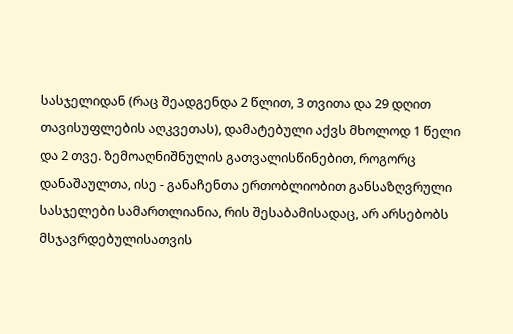სასჯელიდან (რაც შეადგენდა 2 წლით, 3 თვითა და 29 დღით თავისუფლების აღკვეთას), დამატებული აქვს მხოლოდ 1 წელი და 2 თვე. ზემოაღნიშნულის გათვალისწინებით, როგორც დანაშაულთა, ისე - განაჩენთა ერთობლიობით განსაზღვრული სასჯელები სამართლიანია, რის შესაბამისადაც, არ არსებობს მსჯავრდებულისათვის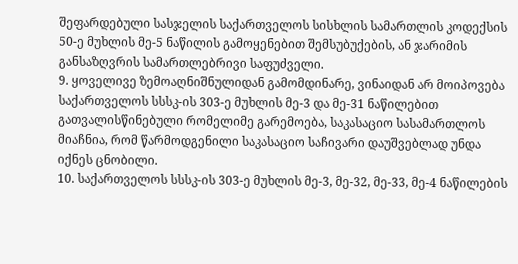შეფარდებული სასჯელის საქართველოს სისხლის სამართლის კოდექსის 50-ე მუხლის მე-5 ნაწილის გამოყენებით შემსუბუქების, ან ჯარიმის განსაზღვრის სამართლებრივი საფუძველი.
9. ყოველივე ზემოაღნიშნულიდან გამომდინარე, ვინაიდან არ მოიპოვება საქართველოს სსსკ-ის 303-ე მუხლის მე-3 და მე-31 ნაწილებით გათვალისწინებული რომელიმე გარემოება, საკასაციო სასამართლოს მიაჩნია, რომ წარმოდგენილი საკასაციო საჩივარი დაუშვებლად უნდა იქნეს ცნობილი.
10. საქართველოს სსსკ-ის 303-ე მუხლის მე-3, მე-32, მე-33, მე-4 ნაწილების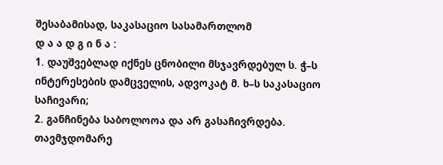შესაბამისად, საკასაციო სასამართლომ
დ ა ა დ გ ი ნ ა :
1. დაუშვებლად იქნეს ცნობილი მსჯავრდებულ ს. ჭ–ს ინტერესების დამცველის, ადვოკატ მ. ხ–ს საკასაციო საჩივარი;
2. განჩინება საბოლოოა და არ გასაჩივრდება.
თავმჯდომარე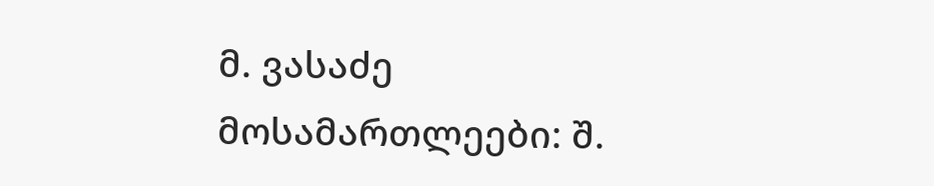მ. ვასაძე
მოსამართლეები: შ.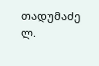თადუმაძე
ლ.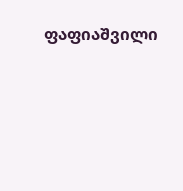ფაფიაშვილი